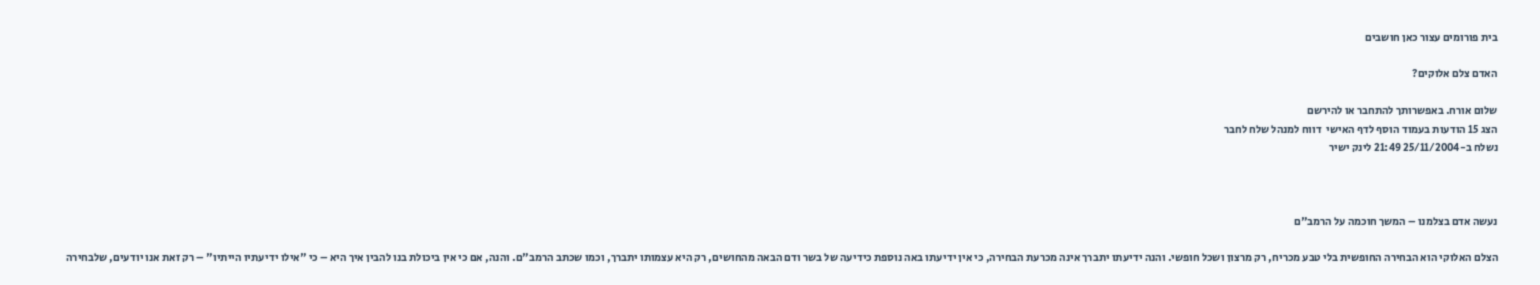בית פורומים עצור כאן חושבים

האדם צלם אלוקים?

שלום אורח. באפשרותך להתחבר או להירשם
הצג 15 הודעות בעמוד הוסף לדף האישי  דווח למנהל שלח לחבר
נשלח ב-25/11/2004 21:49 לינק ישיר



נעשה אדם בצלמנו – המשך חוכמה על הרמב"ם

הצלם האלוקי הוא הבחירה החופשית בלי טבע מכריח, רק מרצון ושכל חופשי. והנה ידיעתו יתברך אינה מכרעת הבחירה, כי אין ידיעתו באה נוספת כידיעה של בשר ודם הבאה מהחושים, רק היא עצמותו יתברך, וכמו שכתב הרמב"ם. והנה, אם כי אין ביכולת בנו להבין איך היא – כי "אילו ידיעתיו הייתיו" – רק זאת אנו יודעים, שלבחירה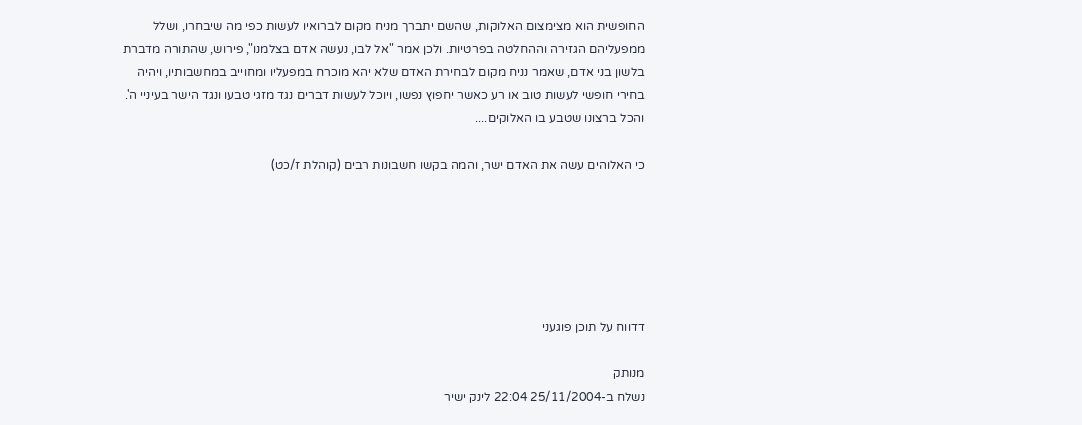החופשית הוא מצימצום האלוקות, שהשם יתברך מניח מקום לברואיו לעשות כפי מה שיבחרו, ושלל ממפעליהם הגזירה וההחלטה בפרטיות. ולכן אמר "אל לבו, נעשה אדם בצלמנו", פירוש, שהתורה מדברת בלשון בני אדם, שאמר נניח מקום לבחירת האדם שלא יהא מוכרח במפעליו ומחוייב במחשבותיו, ויהיה בחירי חופשי לעשות טוב או רע כאשר יחפוץ נפשו, ויוכל לעשות דברים נגד מזגי טבעו ונגד הישר בעיניי ה'. והכל ברצונו שטבע בו האלוקים....

כי האלוהים עשה את האדם ישר, והמה בקשו חשבונות רבים (קוהלת ז/כט)






דדווח על תוכן פוגעני

מנותק
נשלח ב-25/11/2004 22:04 לינק ישיר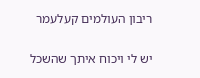ריבון העולמים קעלעמר

יש לי ויכוח איתך שהשכל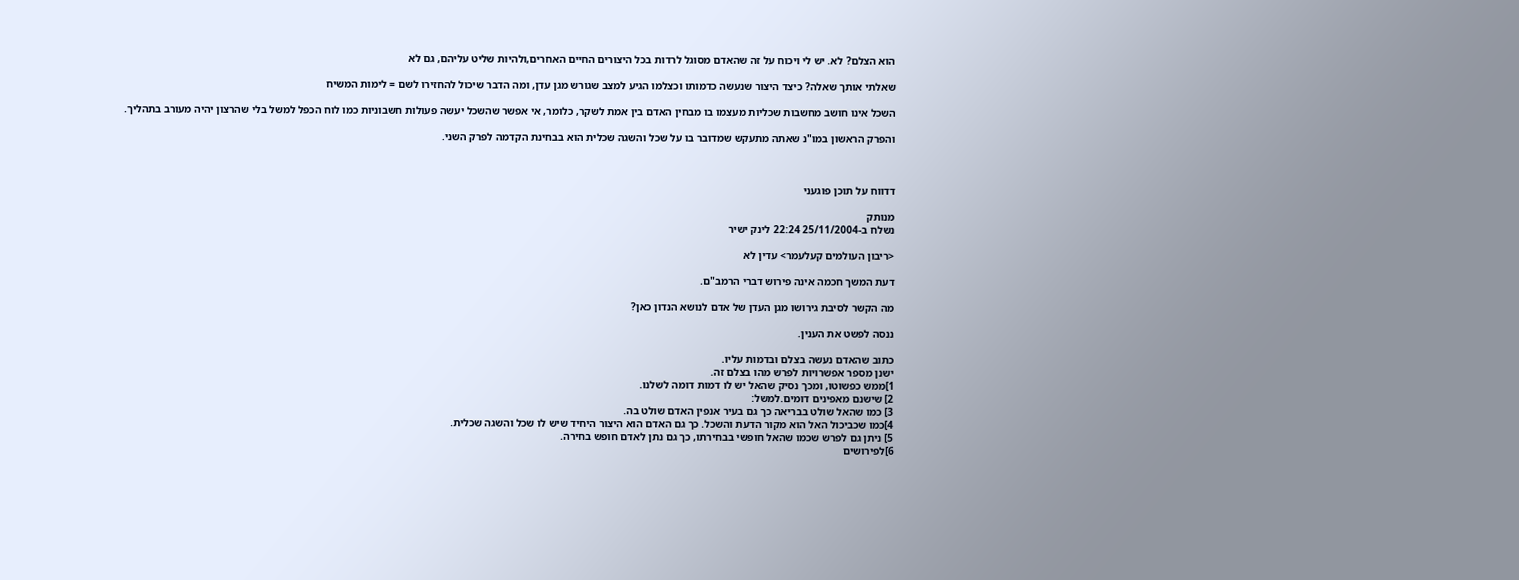הוא הצלם? לא. יש לי ויכוח על זה שהאדם מסוגל לרדות בכל היצורים החיים האחרים,ולהיות שליט עליהם, גם לא

שאלתי אותך שאלה? כיצד היצור שנעשה כדמותו וכצלמו הגיע למצב שגורש מגן עדן, ומה הדבר שיכול להחזירו לשם = לימות המשיח

השכל אינו חושב מחשבות שכליות מעצמו בו מבחין האדם בין אמת לשקר, כלומר, אי אפשר שהשכל יעשה פעולות חשבוניות כמו לוח הכפל למשל בלי שהרצון יהיה מעורב בתהליך.

והפרק הראשון במו"נ שאתה מתעקש שמדובר בו על שכל והשגה שכלית הוא בבחינת הקדמה לפרק השני.



דדווח על תוכן פוגעני

מנותק
נשלח ב-25/11/2004 22:24 לינק ישיר

<ריבון העולמים קעלעמר> עדין לא

דעת המשך חכמה אינה פירוש דברי הרמב"ם.

מה הקשר לסיבת גירושו מגן העדן של אדם לנושא הנדון כאן?

ננסה לפשט את הענין.

כתוב שהאדם נעשה בצלם ובדמות עליו.
ישנן מספר אפשרויות לפרש מהו בצלם זה.
1]ממש כפשוטו, ומכך נסיק שהאל יש לו דמות דומה לשלנו.
2] שישנם מאפינים דומים.למשל:
3] כמו שהאל שולט בבריאה כך גם בעיר אנפין האדם שולט בה.
4]כמו שכביכול האל הוא מקור הדעת והשכל. כך גם האדם הוא היצור היחיד שיש לו שכל והשגה שכלית.
5] ניתן גם לפרש שכמו שהאל חופשי בבחירתו, כך גם נתן לאדם חופש בחירה.
6]לפירושים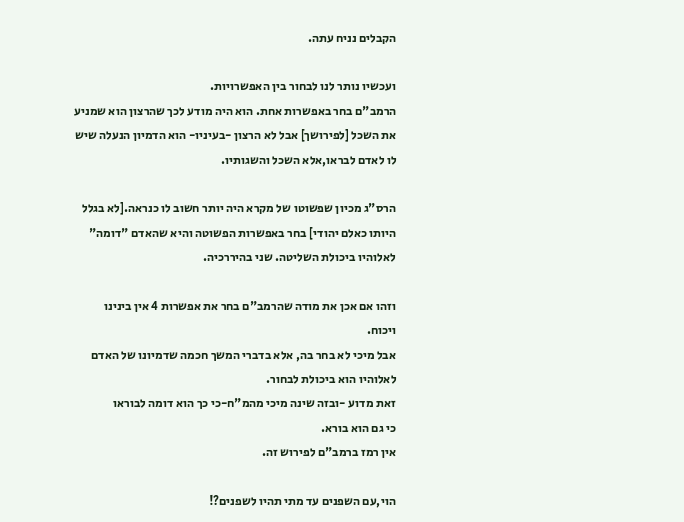הקבלים נניח עתה.

ועכשיו נותר לנו לבחור בין האפשרויות.
הרמב"ם בחר באפשרות אחת. הוא היה מודע לכך שהרצון הוא שמניע את השכל [לפירושך] אבל לא הרצון -בעיניו- הוא הדמיון הנעלה שיש לו לאדם לבראו,אלא השכל והשגותיו.

הרס"ג מכיון שפשוטו של מקרא היה יותר חשוב לו כנראה.[לא בגלל היותו כאלם יהודי] בחר באפשרות הפשוטה והיא שהאדם "דומה" לאלוהיו ביכולת השליטה. שני בהיררכיה.

וזהו אם אכן את מודה שהרמב"ם בחר את אפשרות 4 אין בינינו
ויכוח.
אבל מיכי לא בחר בה, אלא בדברי המשך חכמה שדמיונו של האדם לאלוהיו הוא ביכולת לבחור.
זאת מדוע -ובזה שינה מיכי מהמ"ח-כי כך הוא דומה לבוראו
כי גם הוא בורא.
אין רמז ברמב"ם לפירוש זה.

הוי,עם השפנים עד מתי תהיו לשפנים?!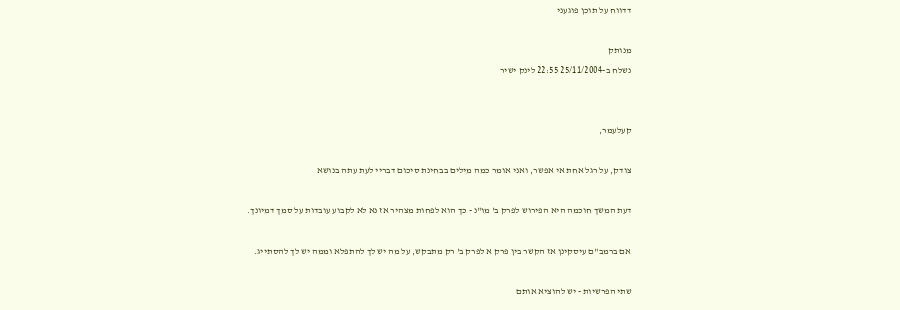דדווח על תוכן פוגעני

מנותק
נשלח ב-25/11/2004 22:55 לינק ישיר


קעלעמר,

צודק, על רגל אחת אי אפשר, ואני אומר כמה מילים בבחינת סיכום דבריי לעת עתה בנושא

דעת המשך חוכמה היא הפירוש לפרק ב' מו"נ - כך הוא לפחות מצהיר אז נא לא לקבוע עובדות על סמך דמיונך.

אם ברמב"ם עיסקינן אז הקשר בין פרק א לפרק ב' רק מתבקש, על מה יש לך להתפלא וממה יש לך להסתייג.

שתי הפרשיות - יש להוציא אותם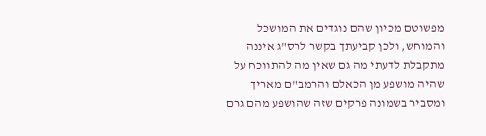מפשוטם מכיון שהם נוגדים את המושכל והמוחש, ולכן קביעתך בקשר לרס"ג איננה מתקבלת לדעתי מה גם שאין מה להתווכח על שהיה מושפע מן הכאלם והרמב"ם מאריך ומסביר בשמונה פרקים שזה שהושפע מהם גרם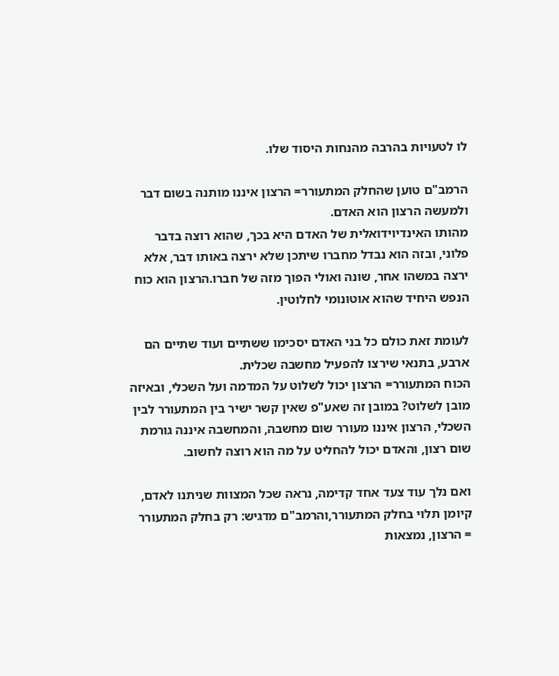לו לטעויות בהרבה מהנחות היסוד שלו.

הרמב"ם טוען שהחלק המתעורר= הרצון איננו מותנה בשום דבר ולמעשה הרצון הוא האדם.
מהותו האינדיוידואלית של האדם היא בכך, שהוא רוצה בדבר פלוני, ובזה הוא נבדל מחברו שיתכן שלא ירצה באותו דבר, אלא ירצה במשהו אחר, שונה ואולי הפוך מזה של חברו.הרצון הוא כוח הנפש היחיד שהוא אוטונומי לחלוטין.

לעומת זאת כולם כל בני האדם יסכימו ששתיים ועוד שתיים הם ארבע, בתנאי שירצו להפעיל מחשבה שכלית.
הכוח המתעורר= הרצון יכול לשלוט על המדמה ועל השכלי, ובאיזה מובן לשלוט? במובן זה שאע"פ שאין קשר ישיר בין המתעורר לבין השכלי, הרצון איננו מעורר שום מחשבה, והמחשבה איננה גורמת שום רצון, והאדם יכול להחליט על מה הוא רוצה לחשוב.

ואם נלך עוד צעד אחד קדימה, נראה שכל המצוות שניתנו לאדם, קיומן תלוי בחלק המתעורר,והרמב"ם מדגיש: רק בחלק המתעורר = הרצון, נמצאות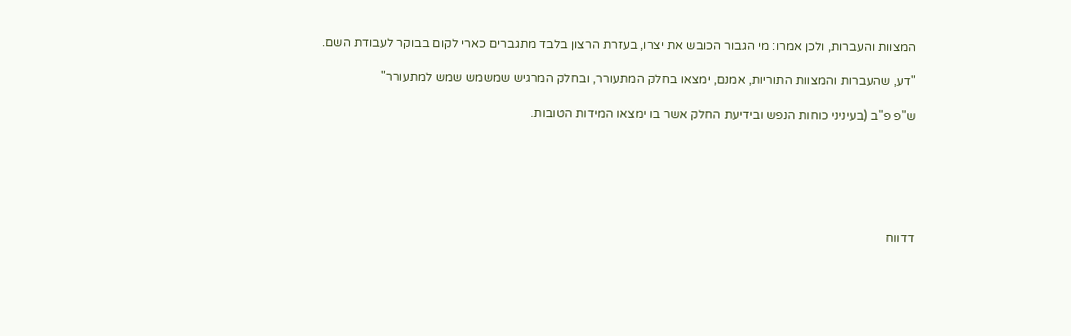המצוות והעברות, ולכן אמרו: מי הגבור הכובש את יצרו, בעזרת הרצון בלבד מתגברים כארי לקום בבוקר לעבודת השם.

"דע, שהעברות והמצוות התוריות, אמנם, ימצאו בחלק המתעורר, ובחלק המרגיש שמשמש שמש למתעורר"

ש"פ פ"ב (בעיניני כוחות הנפש ובידיעת החלק אשר בו ימצאו המידות הטובות.






דדווח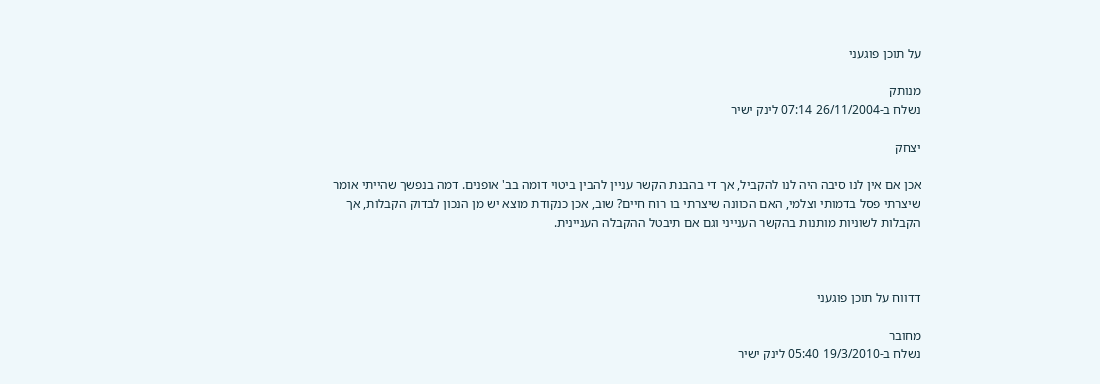על תוכן פוגעני

מנותק
נשלח ב-26/11/2004 07:14 לינק ישיר

יצחק

אכן אם אין לנו סיבה היה לנו להקביל, אך די בהבנת הקשר עניין להבין ביטוי דומה בב' אופנים. דמה בנפשך שהייתי אומר שיצרתי פסל בדמותי וצלמי, האם הכוונה שיצרתי בו רוח חיים? שוב, אכן כנקודת מוצא יש מן הנכון לבדוק הקבלות, אך הקבלות לשוניות מותנות בהקשר הענייני וגם אם תיבטל ההקבלה העניינית.



דדווח על תוכן פוגעני

מחובר
נשלח ב-19/3/2010 05:40 לינק ישיר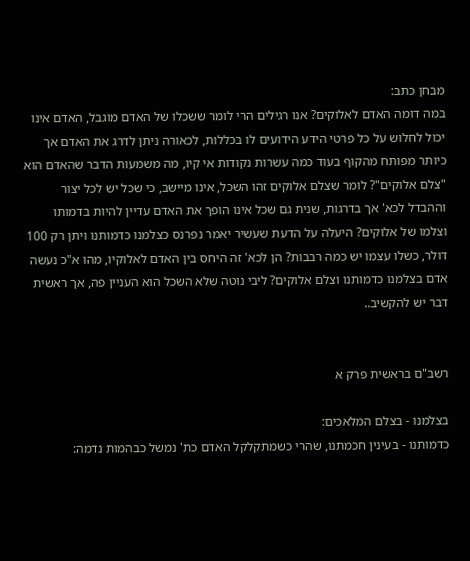מבחן כתב:
במה דומה האדם לאלוקים? אנו רגילים הרי לומר ששכלו של האדם מוגבל, האדם אינו יכול לחלוש על כל פרטי הידע הידועים לו בכללות, לכאורה ניתן לדרג את האדם אך כיותר מפותח מהקוף בעוד כמה עשרות נקודות אי קיו, מה משמעות הדבר שהאדם הוא "צלם אלוקים"? לומר שצלם אלוקים זהו השכל, אינו מיישב, כי שכל יש לכל יצור וההבדל לכא' אך בדרגות, שנית גם שכל אינו הופך את האדם עדיין להיות בדמותו וצלמו של אלוקים? היעלה על הדעת שעשיר יאמר נפרנס כצלמנו כדמותנו ויתן רק 100 דולר, כשלו עצמו יש כמה רבבות? הן לכא' זה היחס בין האדם לאלוקיו, מהו א"כ נעשה אדם בצלמנו כדמותנו וצלם אלוקים? ליבי נוטה שלא השכל הוא העניין פה, אך ראשית דבר יש להקשיב..


רשב"ם בראשית פרק א

בצלמנו - בצלם המלאכים:
כדמותנו - בעינין חכמתנו, שהרי כשמתקלקל האדם כת' נמשל כבהמות נדמה: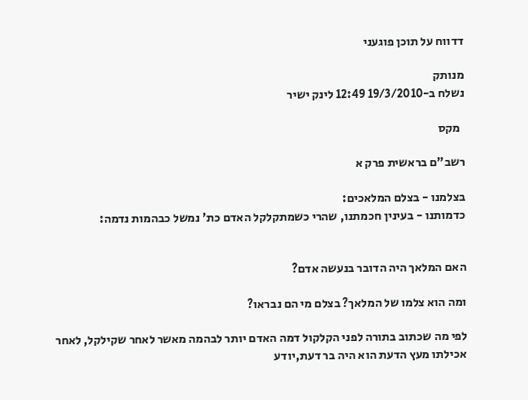דדווח על תוכן פוגעני

מנותק
נשלח ב-19/3/2010 12:49 לינק ישיר

  מקס

רשב"ם בראשית פרק א

בצלמנו - בצלם המלאכים:
כדמותנו - בעינין חכמתנו, שהרי כשמתקלקל האדם כת' נמשל כבהמות נדמה:


האם המלאך היה הדובר בנעשה אדם?

ומה הוא צלמו של המלאך? בצלם מי הם נבראו?

לפי מה שכתוב בתורה לפני הקלקול דמה האדם יותר לבהמה מאשר לאחר שקילקל, לאחר אכילתו מעץ הדעת הוא היה בר דעת,יודע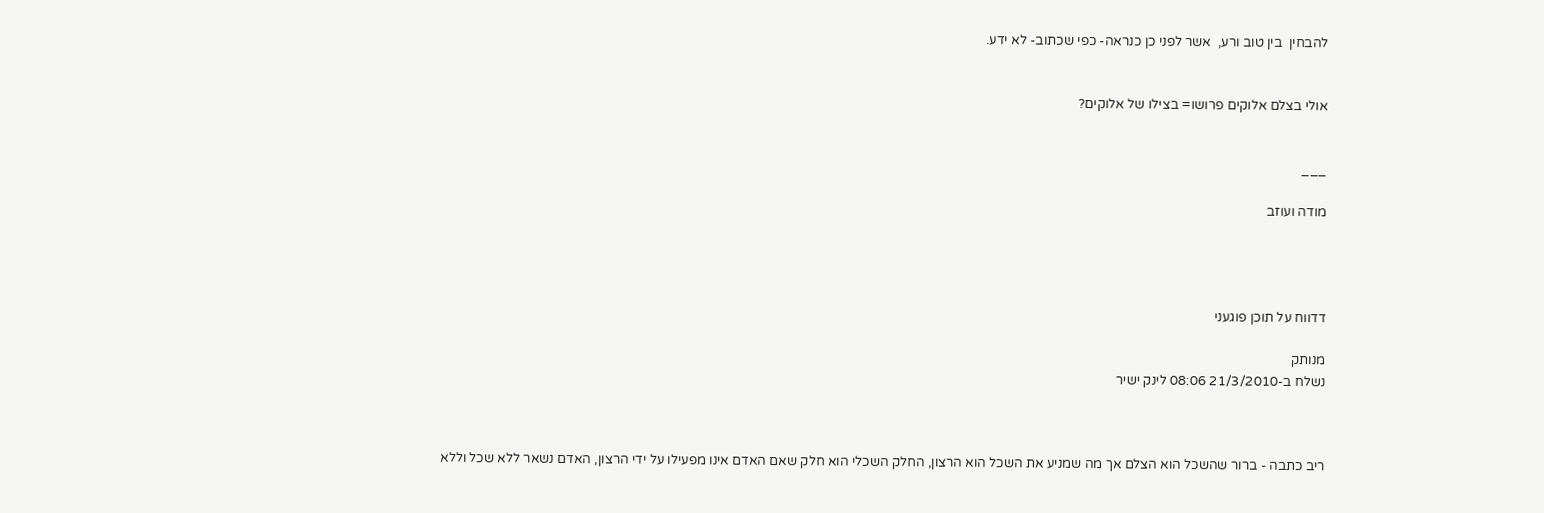להבחין  בין טוב ורע,  אשר לפני כן כנראה- כפי שכתוב- לא ידע.


אולי בצלם אלוקים פרושו= בצילו של אלוקים?


___

מודה ועוזב




דדווח על תוכן פוגעני

מנותק
נשלח ב-21/3/2010 08:06 לינק ישיר



ריב כתבה - ברור שהשכל הוא הצלם אך מה שמניע את השכל הוא הרצון, החלק השכלי הוא חלק שאם האדם אינו מפעילו על ידי הרצון, האדם נשאר ללא שכל וללא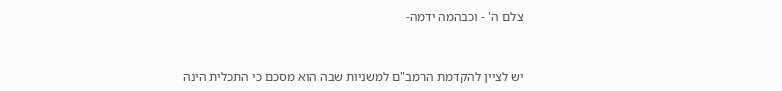צלם ה' - וכבהמה ידמה-



יש לציין להקדמת הרמב"ם למשניות שבה הוא מסכם כי התכלית הינה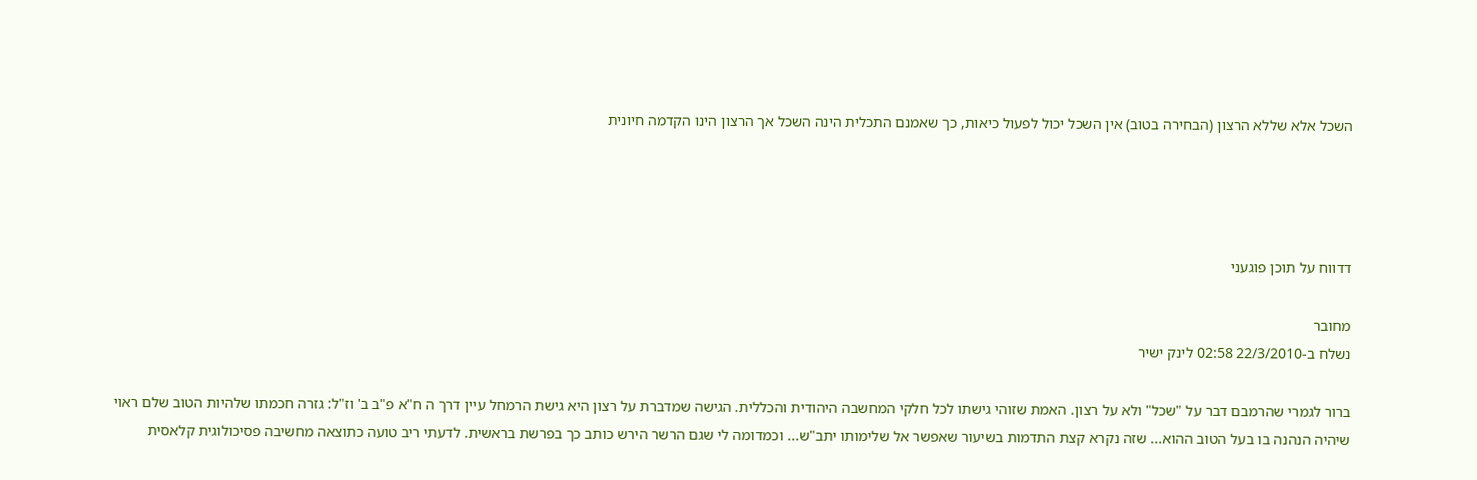השכל אלא שללא הרצון (הבחירה בטוב) אין השכל יכול לפעול כיאות, כך שאמנם התכלית הינה השכל אך הרצון הינו הקדמה חיונית




דדווח על תוכן פוגעני

מחובר
נשלח ב-22/3/2010 02:58 לינק ישיר

ברור לגמרי שהרמבם דבר על "שכל" ולא על רצון. האמת שזוהי גישתו לכל חלקי המחשבה היהודית והכללית. הגישה שמדברת על רצון היא גישת הרמחל עיין דרך ה ח"א פ"ב ב' וז"ל: גזרה חכמתו שלהיות הטוב שלם ראוי שיהיה הנהנה בו בעל הטוב ההוא... שזה נקרא קצת התדמות בשיעור שאפשר אל שלימותו יתב"ש... וכמדומה לי שגם הרשר הירש כותב כך בפרשת בראשית. לדעתי ריב טועה כתוצאה מחשיבה פסיכולוגית קלאסית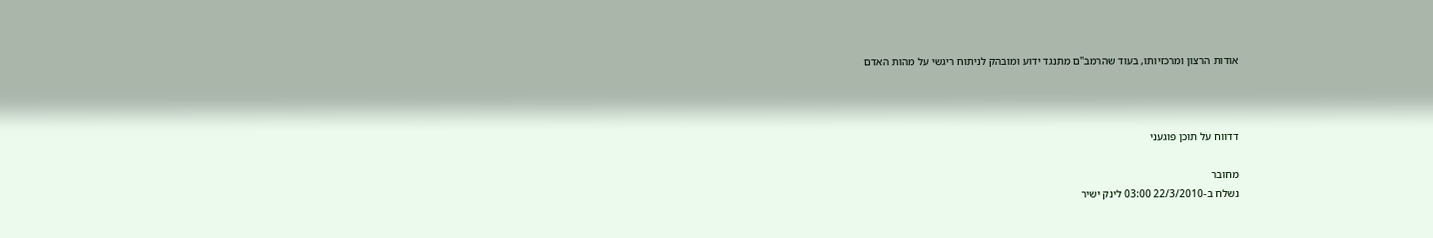אודות הרצון ומרכזיותו, בעוד שהרמב"ם מתנגד ידוע ומובהק לניתוח ריגשי על מהות האדם



דדווח על תוכן פוגעני

מחובר
נשלח ב-22/3/2010 03:00 לינק ישיר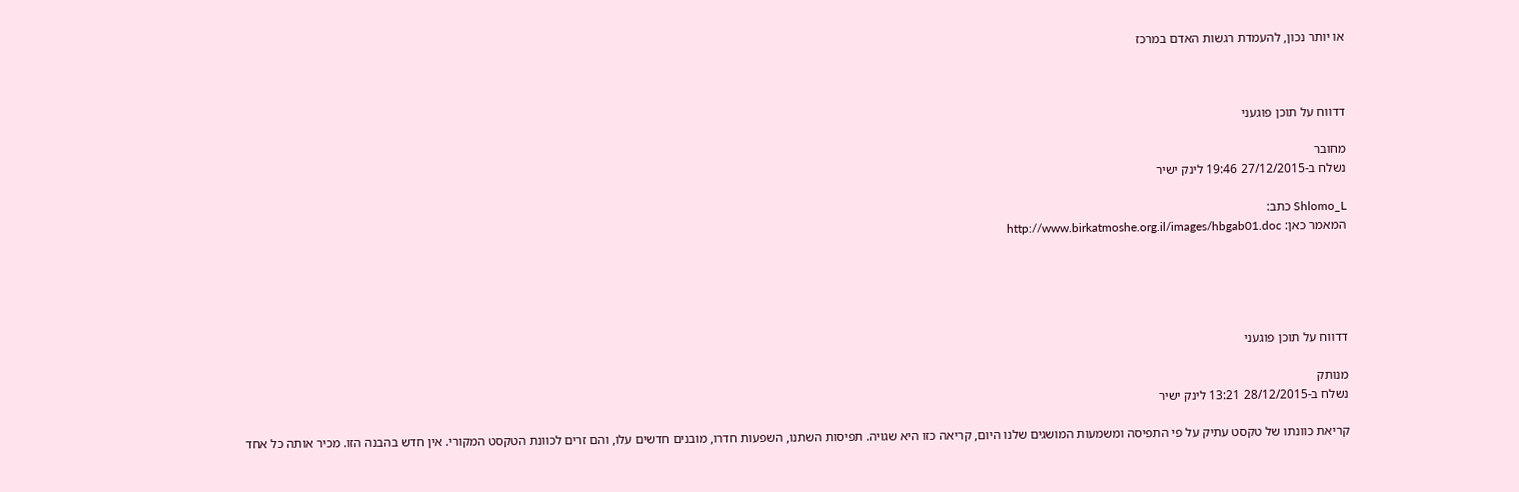או יותר נכון, להעמדת רגשות האדם במרכז



דדווח על תוכן פוגעני

מחובר
נשלח ב-27/12/2015 19:46 לינק ישיר

Shlomo_L כתב:
המאמר כאן: http://www.birkatmoshe.org.il/images/hbgab01.doc





דדווח על תוכן פוגעני

מנותק
נשלח ב-28/12/2015 13:21 לינק ישיר

קריאת כוונתו של טקסט עתיק על פי התפיסה ומשמעות המושגים שלנו היום, קריאה כזו היא שגויה. תפיסות השתנו, השפעות חדרו, מובנים חדשים עלו, והם זרים לכוונת הטקסט המקורי. אין חדש בהבנה הזו. מכיר אותה כל אחד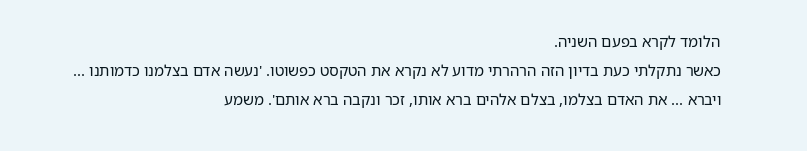הלומד לקרא בפעם השניה.
כאשר נתקלתי כעת בדיון הזה הרהרתי מדוע לא נקרא את הטקסט כפשוטו. 'נעשה אדם בצלמנו כדמותנו ... ויברא ... את האדם בצלמו, בצלם אלהים ברא אותו, זכר ונקבה ברא אותם'. משמע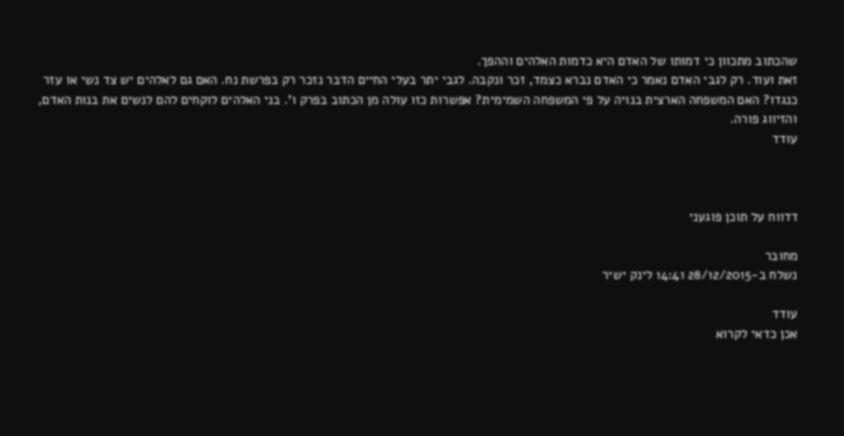שהכתוב מתכוון כי דמותו של האדם היא כדמות האלהים וההפך.
זאת ועוד. רק לגבי האדם נאמר כי האדם נברא כצמד, זכר ונקבה. לגבי יתר בעלי החיים הדבר נזכר רק בפרשת נח. האם גם לאלהים יש צד נשי או עזר כנגדו? האם המשפחה הארצית בנויה על פי המשפחה השמימית? אפשרות כזו עולה מן הכתוב בפרק ו'. בני האלהים לוקחים להם לנשים את בנות האדם, והזיווג פורה.
עודד



דדווח על תוכן פוגעני

מחובר
נשלח ב-28/12/2015 14:41 לינק ישיר

עודד
אכן כדאי לקרוא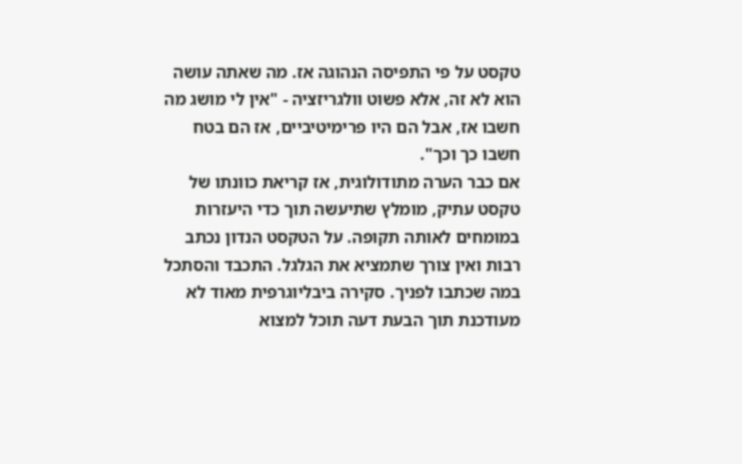טקסט על פי התפיסה הנהוגה אז. מה שאתה עושה הוא לא זה, אלא פשוט וולגריזציה - "אין לי מושג מה חשבו אז, אבל הם היו פרימיטיביים, אז הם בטח חשבו כך וכך".
אם כבר הערה מתודולוגית, אז קריאת כוונתו של טקסט עתיק, מומלץ שתיעשה תוך כדי היעזרות במומחים לאותה תקופה. על הטקסט הנדון נכתב רבות ואין צורך שתמציא את הגלגל. התכבד והסתכל במה שכתבו לפניך. סקירה ביבליוגרפית מאוד לא מעודכנת תוך הבעת דעה תוכל למצוא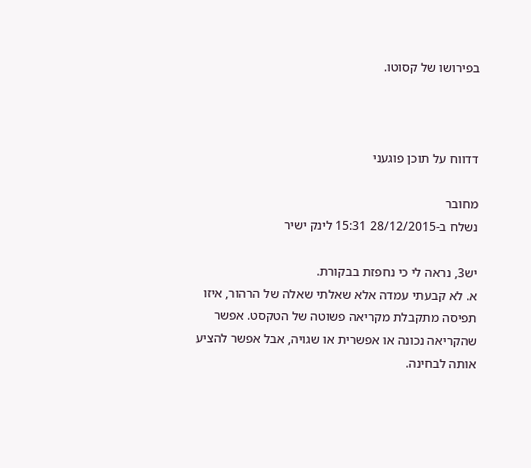בפירושו של קסוטו.



דדווח על תוכן פוגעני

מחובר
נשלח ב-28/12/2015 15:31 לינק ישיר

יש3, נראה לי כי נחפזת בבקורת.
א. לא קבעתי עמדה אלא שאלתי שאלה של הרהור, איזו תפיסה מתקבלת מקריאה פשוטה של הטקסט. אפשר שהקריאה נכונה או אפשרית או שגויה, אבל אפשר להציע אותה לבחינה.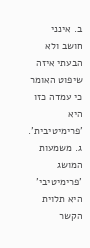ב. אינני חושב ולא הבעתי איזה שיפוט האומר כי עמדה כזו היא 'פרימיטיבית'.
ג. משמעות המושג 'פרימיטיבי' היא תלוית הקשר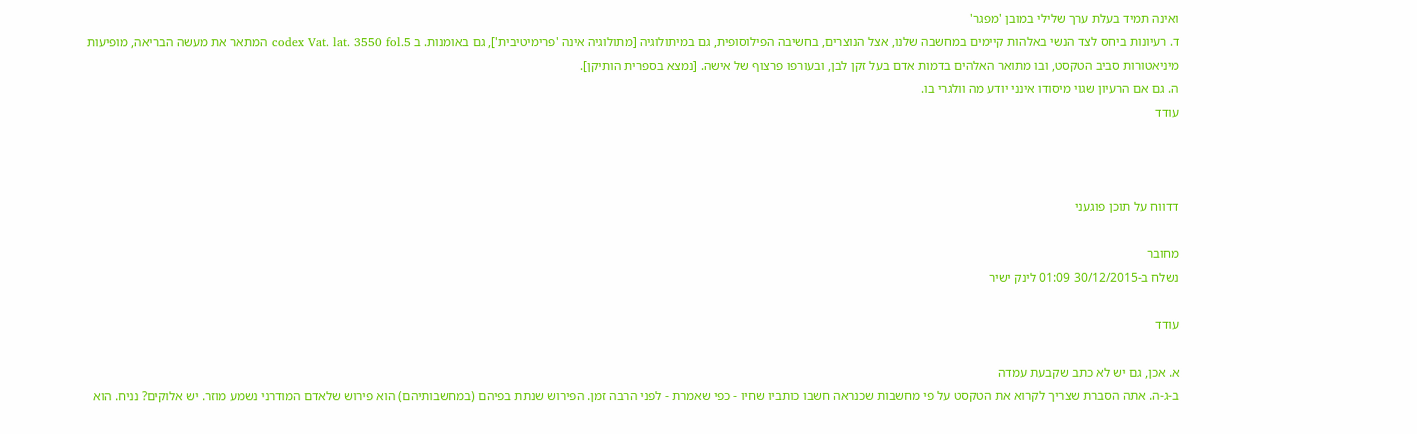ואינה תמיד בעלת ערך שלילי במובן 'מפגר'
ד. רעיונות ביחס לצד הנשי באלהות קיימים במחשבה שלנו, אצל הנוצרים, בחשיבה הפילוסופית, גם במיתולוגיה [מתולוגיה אינה 'פרימיטיבית'], גם באומנות. ב codex Vat. lat. 3550 fol.5 המתאר את מעשה הבריאה, מופיעות מיניאטורות סביב הטקסט, ובו מתואר האלהים בדמות אדם בעל זקן לבן, ובעורפו פרצוף של אישה. [נמצא בספרית הותיקן].
ה. גם אם הרעיון שגוי מיסודו אינני יודע מה וולגרי בו.
עודד



דדווח על תוכן פוגעני

מחובר
נשלח ב-30/12/2015 01:09 לינק ישיר

עודד

א. אכן, גם יש לא כתב שקבעת עמדה
ב-ג-ה. אתה הסברת שצריך לקרוא את הטקסט על פי מחשבות שכנראה חשבו כותביו שחיו - כפי שאמרת - לפני הרבה זמן. הפירוש שנתת בפיהם (במחשבותיהם) הוא פירוש שלאדם המודרני נשמע מוזר. יש אלוקים? נניח. הוא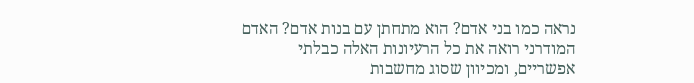נראה כמו בני אדם? הוא מתחתן עם בנות אדם? האדם המודרני רואה את כל הרעיונות האלה כבלתי אפשריים, ומכיוון שסוג מחשבות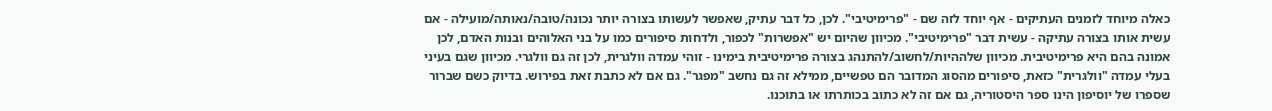כאלה מיוחד לזמנים העתיקים - אף יוחד לזה שם - "פרימיטיבי". לכן, כל דבר עתיק, שאפשר לעשותו בצורה יותר נכונה/טובה/נאותה/מועילה - אם עשית אותו בצורה עתיקה - עשית דבר "פרימיטיבי". מכיוון שהיום יש "אפשרות" לכפור, ולדחות סיפורים כמו על בני האלוהים ובנות האדם, לכן אמונה בהם היא פרימיטיבית. מכיוון שלההיות/לחשוב/להתנהג בצורה פרימיטיבית בימינו - זוהי עמדה וולגרית, לכן זה גם וולגרי. מכיוון שגם בעיני בעלי עמדה "וולגרית" כזאת, סיפורים מהסוג המדובר הם טפשיים, ממילא זה גם נחשב "מפגר". גם אם לא כתבת זאת בפירוש. בדיוק כשם שברור שספרו של יוסיפון הינו ספר היסטוריה, גם אם זה לא כתוב בכותרתו או בתוכנו.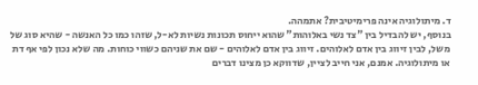ד. מיתולוגיה אינה פרימיטיבית? אתמהה.
בנוסף, יש להבדיל בין "צד נשי באלוהות" שהוא ייחוס תכונות נשיות לא-ל, שזהו כמו כל האנשה - שהיא סוג של משל, לבין זיווג בין אדם לאלוהים. זיווג בין אדם לאלוהים - שם את שניהם כשווי כוחות. מה שלא נכון לפי אף דת או מיתולוגיה. אמנם, אני חייב לציין, שדווקא כן מצינו דברים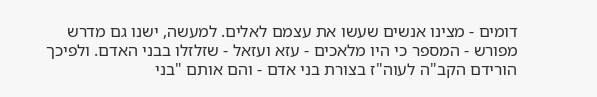דומים - מצינו אנשים שעשו את עצמם לאלים. למעשה, ישנו גם מדרש מפורש - המספר כי היו מלאכים - עזא ועזאל - שזלזלו בבני האדם. ולפיכך הורידם הקב"ה לעוה"ז בצורת בני אדם - והם אותם "בני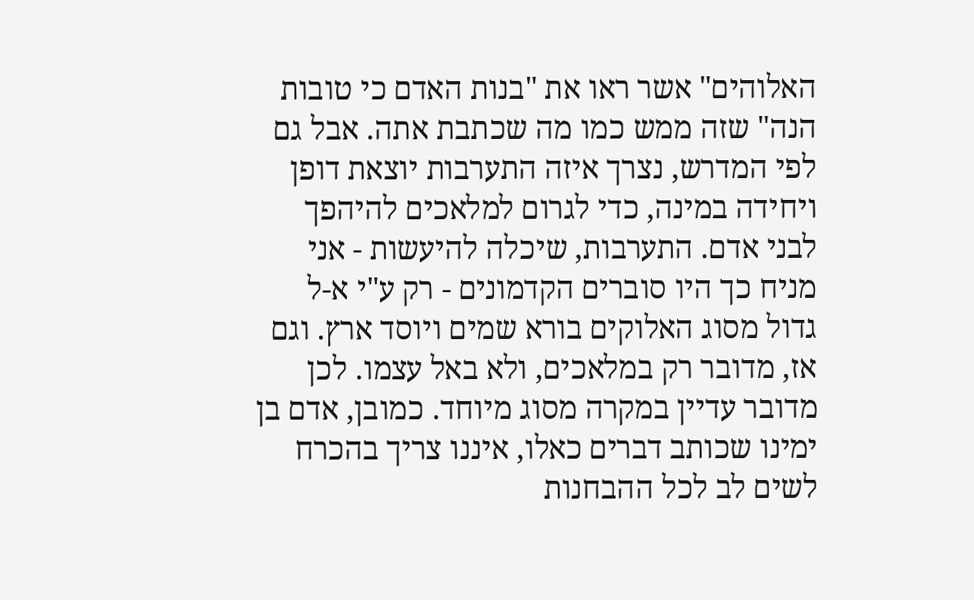האלוהים" אשר ראו את "בנות האדם כי טובות הנה" שזה ממש כמו מה שכתבת אתה. אבל גם לפי המדרש, נצרך איזה התערבות יוצאת דופן ויחידה במינה, כדי לגרום למלאכים להיהפך לבני אדם. התערבות, שיכלה להיעשות - אני מניח כך היו סוברים הקדמונים - רק ע"י א-ל גדול מסוג האלוקים בורא שמים ויוסד ארץ. וגם אז, מדובר רק במלאכים, ולא באל עצמו. לכן מדובר עדיין במקרה מסוג מיוחד. כמובן, אדם בן ימינו שכותב דברים כאלו, איננו צריך בהכרח לשים לב לכל ההבחנות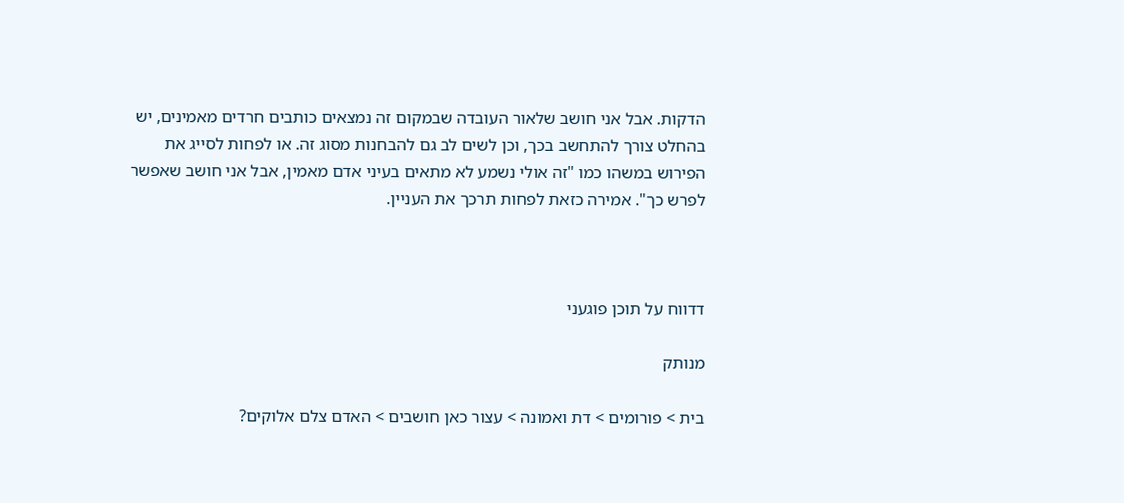הדקות. אבל אני חושב שלאור העובדה שבמקום זה נמצאים כותבים חרדים מאמינים, יש בהחלט צורך להתחשב בכך, וכן לשים לב גם להבחנות מסוג זה. או לפחות לסייג את הפירוש במשהו כמו "זה אולי נשמע לא מתאים בעיני אדם מאמין, אבל אני חושב שאפשר לפרש כך". אמירה כזאת לפחות תרכך את העניין.



דדווח על תוכן פוגעני

מנותק

בית > פורומים > דת ואמונה > עצור כאן חושבים > האדם צלם אלוקים?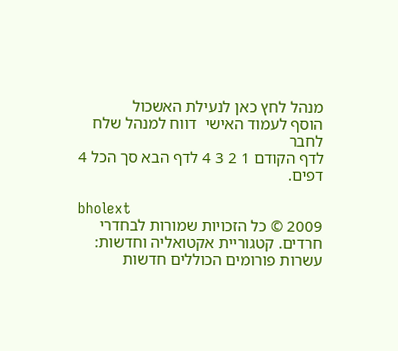מנהל לחץ כאן לנעילת האשכול
הוסף לעמוד האישי  דווח למנהל שלח לחבר
לדף הקודם 1 2 3 4 לדף הבא סך הכל 4 דפים.

bholext
2009 © כל הזכויות שמורות לבחדרי חרדים. קטגוריית אקטואליה וחדשות: עשרות פורומים הכוללים חדשות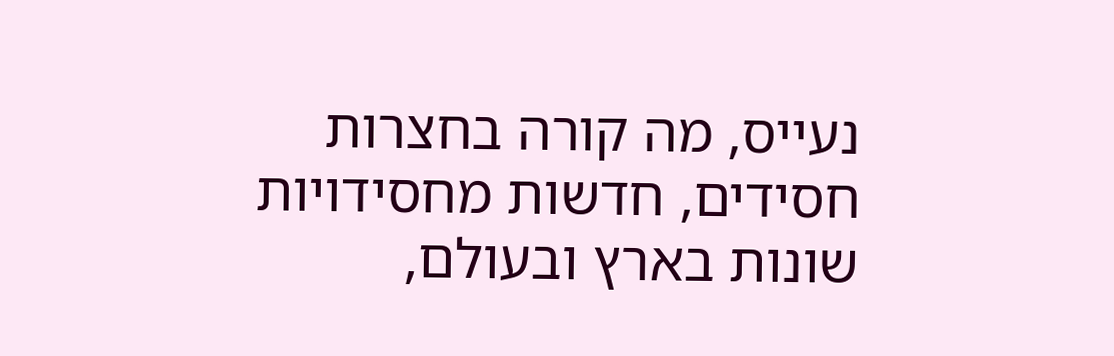נעייס, מה קורה בחצרות חסידים, חדשות מחסידויות שונות בארץ ובעולם,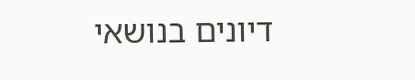דיונים בנושאי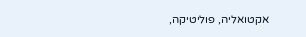אקטואליה, פוליטיקה,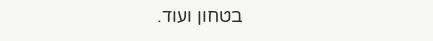בטחון ועוד.